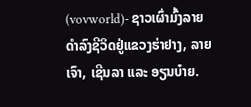(vovworld)- ຊາວເຜົ່າມົ້ງລາຍ ດຳລົງຊີວິດຢູ່ແຂວງຮ່າຢາງ, ລາຍເຈົາ, ເຊີນລາ ແລະ ອຽນບ໋າຍ.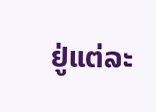ຢູ່ແຕ່ລະ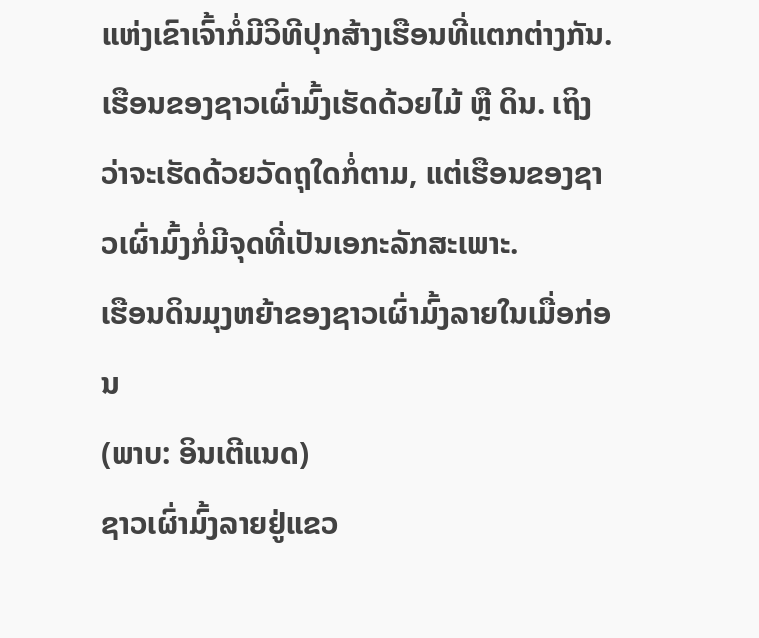ແຫ່ງເຂົາເຈົ້າກໍ່ມີວິທີປຸກສ້າງເຮືອນທີ່ແຕກຕ່າງກັນ. ເຮືອນຂອງຊາວເຜົ່າມົ້ງເຮັດດ້ວຍໄມ້ ຫຼື ດິນ. ເຖິງວ່າຈະເຮັດດ້ວຍວັດຖຸໃດກໍ່ຕາມ, ແຕ່ເຮືອນຂອງຊາວເຜົ່າມົ້ງກໍ່ມີຈຸດທີ່ເປັນເອກະລັກສະເພາະ.
ເຮືອນດິນມຸງຫຍ້າຂອງຊາວເຜົ່າມົ້ງລາຍໃນເມື່ອກ່ອນ
(ພາບ: ອິນເຕີແນດ)
ຊາວເຜົ່າມົ້ງລາຍຢູ່ແຂວ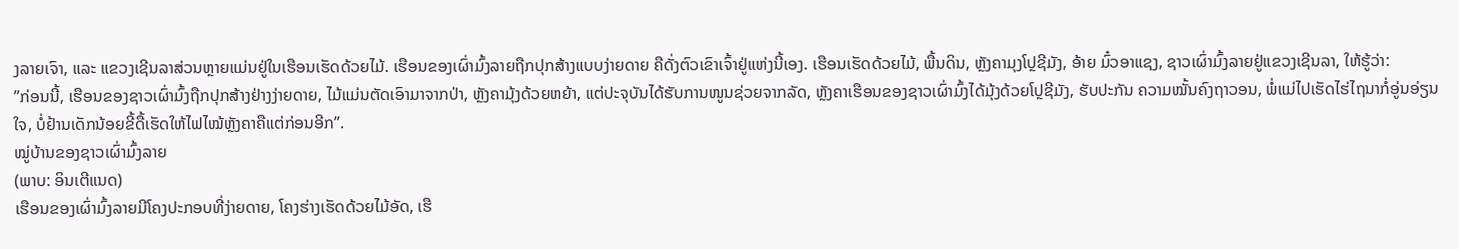ງລາຍເຈົາ, ແລະ ແຂວງເຊີນລາສ່ວນຫຼາຍແມ່ນຢູ່ໃນເຮືອນເຮັດດ້ວຍໄມ້. ເຮືອນຂອງເຜົ່າມົ້ງລາຍຖືກປຸກສ້າງແບບງ່າຍດາຍ ຄືດັ່ງຕົວເຂົາເຈົ້າຢູ່ແຫ່ງນີ້ເອງ. ເຮືອນເຮັດດ້ວຍໄມ້, ພື້ນດິນ, ຫຼັງຄາມຸງໂປຼຊີມັງ, ອ້າຍ ມົ໋ວອາແຊງ, ຊາວເຜົ່າມົ້ງລາຍຢູ່ແຂວງເຊີນລາ, ໃຫ້ຮູ້ວ່າ:
”ກ່ອນນີ້, ເຮືອນຂອງຊາວເຜົ່າມົ້ງຖືກປຸກສ້າງຢ່າງງ່າຍດາຍ, ໄມ້ແມ່ນຕັດເອົາມາຈາກປ່າ, ຫຼັງຄາມຸ້ງດ້ວຍຫຍ້າ, ແຕ່ປະຈຸບັນໄດ້ຮັບການໜູນຊ່ວຍຈາກລັດ, ຫຼັງຄາເຮືອນຂອງຊາວເຜົ່າມົ້ງໄດ້ມຸ້ງດ້ວຍໂປຼຊີມັງ, ຮັບປະກັນ ຄວາມໝັ້ນຄົງຖາວອນ, ພໍ່ແມ່ໄປເຮັດໄຮ່ໄຖນາກໍ່ອູ່ນອ່ຽນໃຈ, ບໍ່ຢ້ານເດັກນ້ອຍຂີ້ດື້ເຮັດໃຫ້ໄຟໄໝ້ຫຼັງຄາຄືແຕ່ກ່ອນອີກ”.
ໝູ່ບ້ານຂອງຊາວເຜົ່າມົ້ງລາຍ
(ພາບ: ອິນເຕີແນດ)
ເຮືອນຂອງເຜົ່າມົ້ງລາຍມີໂຄງປະກອບທີ່ງ່າຍດາຍ, ໂຄງຮ່າງເຮັດດ້ວຍໄມ້ອັດ, ເຮື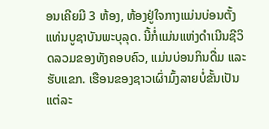ອນເຄີຍມີ 3 ຫ້ອງ, ຫ້ອງຢູ່ໃຈກາງແມ່ນບ່ອນຕັ້ງແທ່ນບູຊາບັນພະບຸລຸດ. ນີ້ກໍ່ແມ່ນແຫ່ງດຳເນີນຊີວິດລວມຂອງທັງຄອບຄົວ, ແມ່ນບ່ອນກິນດື່ມ ແລະ ຮັບແຂກ. ເຮືອນຂອງຊາວເຜົ່າມົ້ງລາຍບໍ່ຂັ້ນເປັນແຕ່ລະ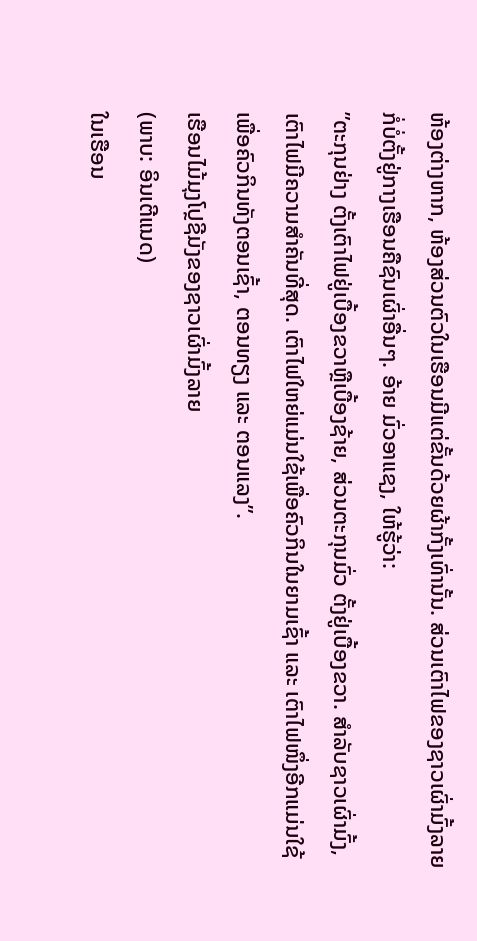ຫ້ອງຕ່າງຫາກ, ຫ້ອງສ່ວນຕົວໃນເຮືອນມີແຕ່ຂັ້ນດ້ວຍຜ້າກັ້ງເທົ່ານັ້ນ. ສ່ວນເຕົາໄຟຂອງຊາວເຜົ່າມົ້ງລາຍກໍ່ບໍ່ຕັ້ງຢູ່ກາງເຮືອນຄືຊົນເຜົ່າອື່ນໆ. ອ້າຍ ມົ່ວອາແຊງ, ໃຫ້ຮູ້ວ່າ:
”ຕະກຸນຢ່າງ ຕັ້ງເຕົາໄຟຢູ່ເບື້ອງຂວາຫຼືເບື້ອງຊ້າຍ, ສ່ວນຕະກຸນມົ່ວ ຕັ້ງຢູ່ເບື້ອງຂວາ. ສຳລັບຊາວເຜົ່າມົ້ງ, ເຕົາໄຟມີຄວາມສຳຄັນທີ່ສຸດ. ເຕົາໄຟໃຫຍ່ແມ່ນໃຊ້ເພື່ອຄົວກິນໃນຍາມເຊົ້າ ແລະ ເຕົາໄຟໜຶ່ງອີກແມ່ນໃຊ້ເພື່ອຄົວກິນທັງຕອນເຊົ້າ, ຕອນທຽງ ແລະ ຕອນແລງ”.
ເຮືອນໄມ້ມຸງໂປຼຊີມັງຂອງຊາວເຜົ່າມົ້ງລາຍ
(ພາບ: ອິນເຕີແນດ)
ໃນເຮືອນ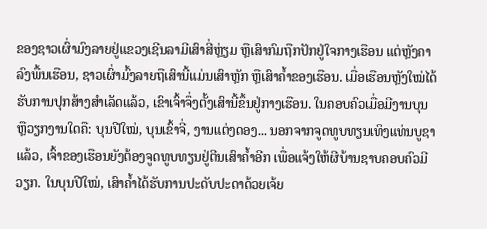ຂອງຊາວເຜົ່າມົງລາຍຢູ່ແຂວງເຊີນລາມີເສົາສີ່ຫຼ່ຽມ ຫຼືເສົາກົມຖືກປັກຢູ່ໃຈກາງເຮືອນ ແຕ່ຫຼັງຄາລົງພື້ນເຮືອນ, ຊາວເຜົ່າມົ້ງລາຍຖືເສົານີ້ແມ່ນເສົາຫຼັກ ຫຼືເສົາຄ້ຳຂອງເຮືອນ. ເມື່ອເຮືອນຫຼັງໃໝ່ໄດ້ຮັບການປຸກສ້າງສຳເລັດແລ້ວ, ເຂົາເຈົ້າຈຶ່ງຕັ້ງເສົານີ້ຂຶ້ນຢູ່ກາງເຮືອນ. ໃນຄອບຄົວເມື່ອມີງານບຸນ ຫຼືວຽກງານໃດຄື: ບຸນປີໃໝ່, ບຸນເຂົ້າຈີ່, ງານແຕ່ງດອງ... ນອກຈາກຈູດທູບທຽນເທິງແທ່ນບູຊາແລ້ວ, ເຈົ້າຂອງເຮືອນຍັງຕ້ອງຈູດທູບທຽນຢູ່ຕີນເສົາຄ້ຳອີກ ເພື່ອແຈ້ງໃຫ້ຜີບ້ານຊາບຄອບຄົວມີວຽກ. ໃນບຸນປີໃໝ່, ເສົາຄ້ຳໄດ້ຮັບການປະດັບປະດາດ້ວຍເຈ້ຍ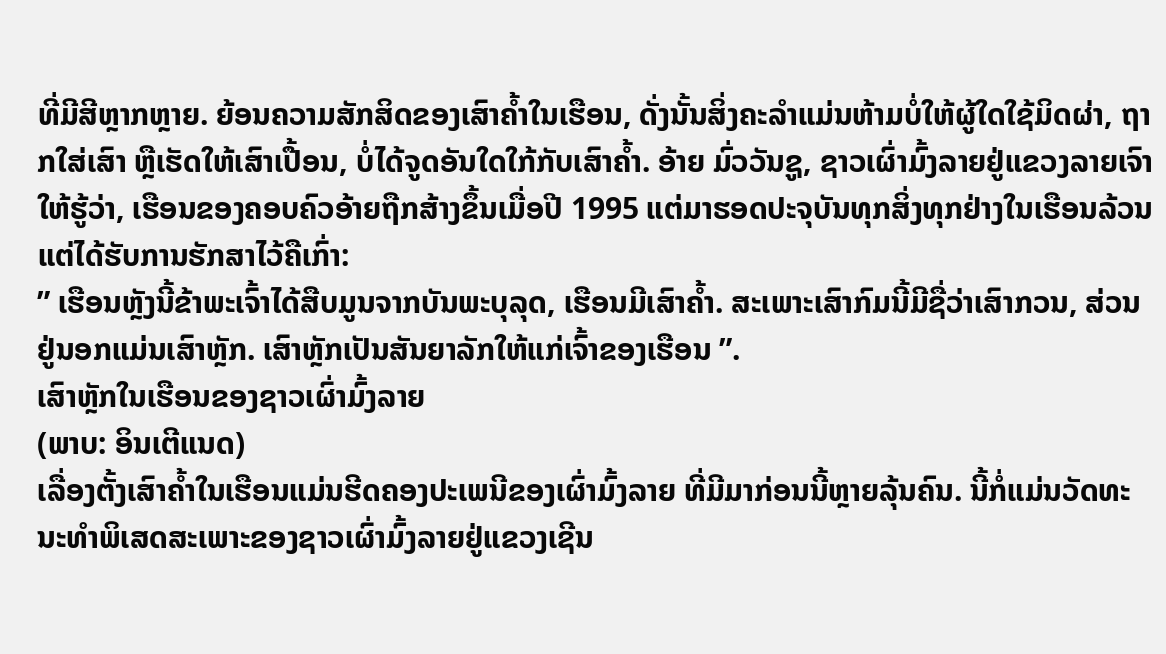ທີ່ມີສີຫຼາກຫຼາຍ. ຍ້ອນຄວາມສັກສິດຂອງເສົາຄ້ຳໃນເຮືອນ, ດັ່ງນັ້ນສິ່ງຄະລຳແມ່ນຫ້າມບໍ່ໃຫ້ຜູ້ໃດໃຊ້ມິດຜ່າ, ຖາກໃສ່ເສົາ ຫຼືເຮັດໃຫ້ເສົາເປື້ອນ, ບໍ່ໄດ້ຈູດອັນໃດໃກ້ກັບເສົາຄ້ຳ. ອ້າຍ ມົ່ວວັນຊູ, ຊາວເຜົ່າມົ້ງລາຍຢູ່ແຂວງລາຍເຈົາໃຫ້ຮູ້ວ່າ, ເຮືອນຂອງຄອບຄົວອ້າຍຖືກສ້າງຂຶ້ນເມື່ອປີ 1995 ແຕ່ມາຮອດປະຈຸບັນທຸກສິ່ງທຸກຢ່າງໃນເຮືອນລ້ວນແຕ່ໄດ້ຮັບການຮັກສາໄວ້ຄືເກົ່າ:
” ເຮືອນຫຼັງນີ້ຂ້າພະເຈົ້າໄດ້ສືບມູນຈາກບັນພະບຸລຸດ, ເຮືອນມີເສົາຄ້ຳ. ສະເພາະເສົາກົມນີ້ມີຊື່ວ່າເສົາກວນ, ສ່ວນຢູ່ນອກແມ່ນເສົາຫຼັກ. ເສົາຫຼັກເປັນສັນຍາລັກໃຫ້ແກ່ເຈົ້າຂອງເຮືອນ ”.
ເສົາຫຼັກໃນເຮືອນຂອງຊາວເຜົ່າມົ້ງລາຍ
(ພາບ: ອິນເຕີແນດ)
ເລື່ອງຕັ້ງເສົາຄ້ຳໃນເຮືອນແມ່ນຮີດຄອງປະເພນີຂອງເຜົ່າມົ້ງລາຍ ທີ່ມີມາກ່ອນນີ້ຫຼາຍລຸ້ນຄົນ. ນີ້ກໍ່ແມ່ນວັດທະນະທຳພິເສດສະເພາະຂອງຊາວເຜົ່າມົ້ງລາຍຢູ່ແຂວງເຊີນ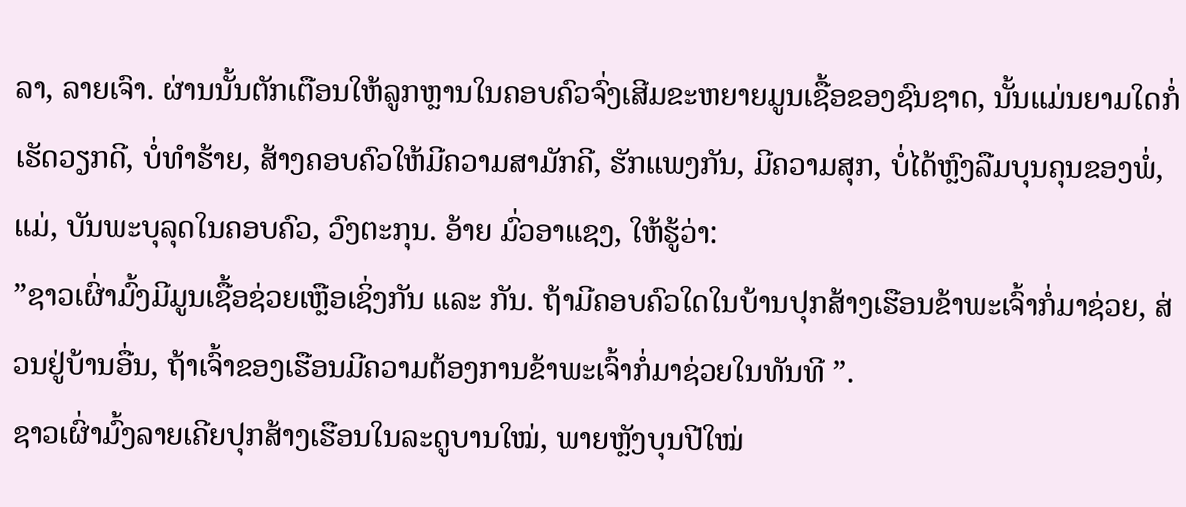ລາ, ລາຍເຈົາ. ຜ່ານນັ້ນຕັກເຕືອນໃຫ້ລູກຫຼານໃນຄອບຄົວຈົ່ງເສີມຂະຫຍາຍມູນເຊື້ອຂອງຊົນຊາດ, ນັ້ນແມ່ນຍາມໃດກໍ່ເຮັດວຽກດີ, ບໍ່ທຳຮ້າຍ, ສ້າງຄອບຄົວໃຫ້ມີຄວາມສາມັກຄີ, ຮັກແພງກັນ, ມີຄວາມສຸກ, ບໍ່ໄດ້ຫຼົງລືມບຸນຄຸນຂອງພໍ່, ແມ່, ບັນພະບຸລຸດໃນຄອບຄົວ, ວົງຕະກຸນ. ອ້າຍ ມົ່ວອາແຊງ, ໃຫ້ຮູ້ວ່າ:
”ຊາວເຜົ່າມົ້ງມີມູນເຊື້ອຊ່ວຍເຫຼືອເຊິ່ງກັນ ແລະ ກັນ. ຖ້າມີຄອບຄົວໃດໃນບ້ານປຸກສ້າງເຮືອນຂ້າພະເຈົ້າກໍ່ມາຊ່ວຍ, ສ່ວນຢູ່ບ້ານອື່ນ, ຖ້າເຈົ້າຂອງເຮືອນມີຄວາມຕ້ອງການຂ້າພະເຈົ້າກໍ່ມາຊ່ວຍໃນທັນທີ ”.
ຊາວເຜົ່າມົ້ງລາຍເຄີຍປຸກສ້າງເຮືອນໃນລະດູບານໃໝ່, ພາຍຫຼັງບຸນປີໃໝ່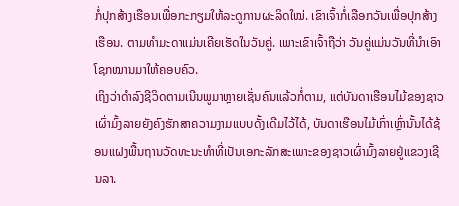ກໍ່ປຸກສ້າງເຮືອນເພື່ອກະກຽມໃຫ້ລະດູການຜະລິດໃໝ່. ເຂົາເຈົ້າກໍ່ເລືອກວັນເພື່ອປຸກສ້າງເຮືອນ. ຕາມທຳມະດາແມ່ນເຄີຍເຮັດໃນວັນຄູ່. ເພາະເຂົາເຈົ້າຖືວ່າ ວັນຄູ່ແມ່ນວັນທີ່ນຳເອົາໂຊກໝານມາໃຫ້ຄອບຄົວ.
ເຖິງວ່າດຳລົງຊີວິດຕາມເນີນພູມາຫຼາຍເຊັ່ນຄົນແລ້ວກໍ່ຕາມ, ແຕ່ບັນດາເຮືອນໄມ້ຂອງຊາວເຜົ່າມົ້ງລາຍຍັງຄົງຮັກສາຄວາມງາມແບບດັ້ງເດີມໄວ້ໄດ້, ບັນດາເຮືອນໄມ້ເກົ່າເຫຼົ່ານັ້ນໄດ້ຊ້ອນແຝງພື້ນຖານວັດທະນະທຳທີ່ເປັນເອກະລັກສະເພາະຂອງຊາວເຜົ່າມົ້ງລາຍຢູ່ແຂວງເຊີນລາ.